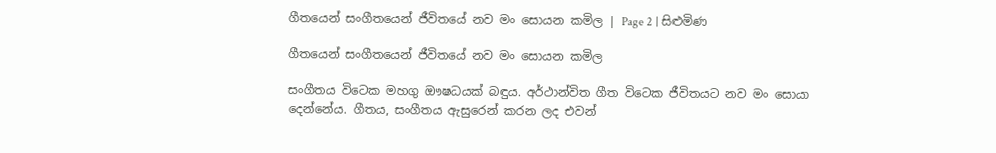ගීතයෙන් සංගීතයෙන් ජීවිතයේ නව මං සොයන කමිල | Page 2 | සිළුමිණ

ගීතයෙන් සංගීතයෙන් ජීවිතයේ නව මං සොයන කමිල

සංගීත‍ය විටෙක මහගු ඖෂධයක් බඳුය. අර්ථාන්විත ගීත විටෙක ජීවිතයට නව මං සොයා දෙන්නේය. ගීතය, සංගීතය ඇසුරෙන් කරන ලද එවන්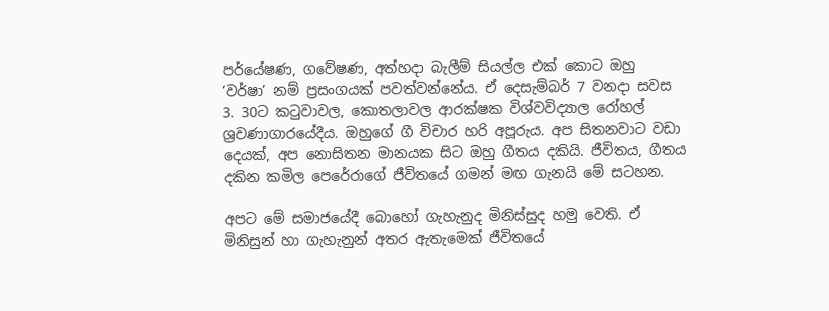පර්යේෂණ, ගවේෂණ, අත්හදා බැලීම් සියල්ල එක් කොට ඔහු ‘වර්ෂා’ නම් ප්‍රසංගයක් පවත්වන්නේය. ඒ දෙසැම්බර් 7 වනදා සවස 3. 30ට කටුවාවල, කොතලාවල ආරක්ෂක විශ්වවිද්‍යාල රෝහල් ශ්‍රවණාගාරයේදීය. ඔහුගේ ගී විචාර හරි අපූරුය. අප සිතනවාට වඩා දෙයක්, අප නොසිතන මානයක සිට ඔහු ගීතය දකියි. ජීවිතය, ගීතය දකින කමිල පෙරේරාගේ ජීවිතයේ ගමන් මඟ ගැනයි මේ සටහන.

අපට මේ සමාජයේදී බොහෝ ගැහැනුද මිනිස්සුද හමු වෙති. ඒ මිනිසුන් හා ගැහැනුන් අතර ඇතැමෙක් ජීවිතයේ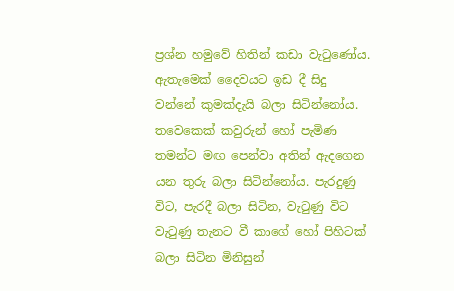ප්‍රශ්න හමුවේ හිතින් කඩා වැටුණෝය. ඇතැමෙක් දෛවයට ඉඩ දී සිදු වන්නේ කුමක්දැයි බලා සිටින්නෝය. තවෙකෙක් කවුරුන් හෝ පැමිණ තමන්ට මඟ පෙන්වා අතින් ඇදගෙන යන තුරු බලා සිටින්නෝය. පැරදුණු විට, පැරදී බලා සිටින, වැටුණු විට වැටුණු තැනට වී කාගේ හෝ පිහිටක් බලා සිටින මිනිසුන්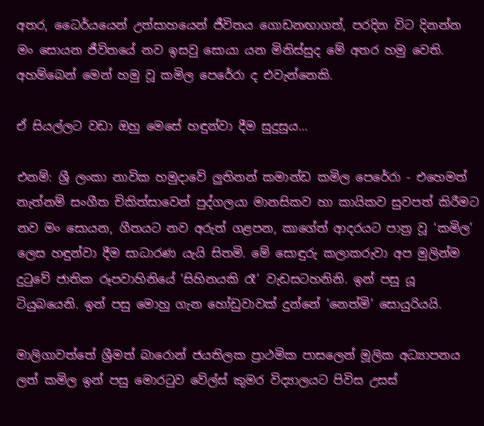අතර, ධෛර්යයෙන් උත්සාහයෙන් ජීවිතය ගොඩනඟාගත්, පරදින විට දිනන්න මං සොයන ජීවිතයේ නව ඉසවු සොයා යන මිනිස්සුද මේ අතර හමු වෙති. අහම්බෙන් මෙන් හමු වූ කමිල පෙරේරා ද එවැන්නෙකි.

ඒ සියල්ලට වඩා ඔහු මෙසේ හඳුන්වා දීම සුදුසුය...

එනම්: ශ්‍රී ලංකා නාවික හමුදාවේ ලුතිනන් කමාන්ඩ කමිල පෙරේරා - එහෙමත් නැත්නම් සංගීත චිකිත්සාවෙන් පුද්ගලයා මානසිකව හා කායිකව සුවපත් කිරීමට නව මං සොයන, ගීතයට නව අරුත් ගළපන, කාගේත් ආදරයට පාත්‍ර වූ ‘කමිල’ ලෙස හඳුන්වා දීම සාධාරණ යැයි සිතමි. මේ සොඳුරු කලාකරුවා අප මුලින්ම දුටුවේ ජාතික රූපවාහිනියේ ‘සිහිනයකි රෑ’ වැඩසටහනිනි. ඉන් පසු යූ ටියුබයෙනි. ඉන් පසු ‍මොහු ගැන හෝඩුවාවක් දුන්නේ ‘නෙත්මි’ සොයුරියයි.

මාලිගාවත්තේ ශ්‍රීමත් බාරොන් ජයතිලක ප්‍රාථමික පාසලෙන් මූලික අධ්‍යාපනය ලත් කමිල ඉන් පසු මොරටුව වේල්ස් කුමර විද්‍යාලයට පිවිස උසස්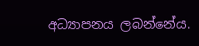අධ්‍යාපනය ලබන්නේය.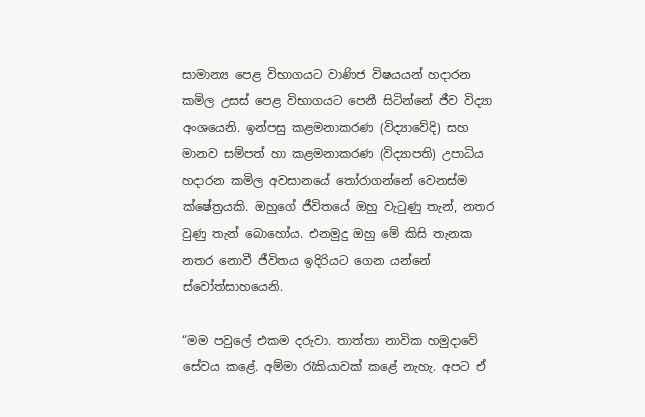සාමාන්‍ය පෙළ විභාගයට වාණිජ විෂයයන් හදාරන කමිල උසස් පෙළ විභාගයට පෙනී සිටින්නේ ජීව විද්‍යා අංශයෙනි. ඉන්පසු කළමනාකරණ (විද්‍යාවේදි) සහ මානව සම්පත් හා කළමනාකරණ (විද්‍යාපති) උපාධිය හදාරන කමිල අවසානයේ තෝරාගන්නේ වෙනස්ම ක්ෂේත්‍රයකි. ඔහුගේ ජීවිතයේ ඔහු වැටුණු තැන්, නතර වුණු තැන් බොහෝය. එනමුදු ඔහු මේ කිසි තැනක නතර නොවී ජීවිතය ඉදිරියට ගෙන යන්නේ ස්වෝත්සාහයෙනි.

“මම පවුලේ එකම දරුවා. තාත්තා නාවික හමුදාවේ සේවය කළේ. අම්මා රැකියාවක් කළේ නැහැ. අපට ඒ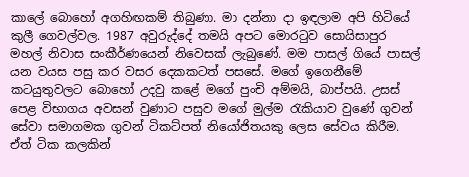කාලේ බොහෝ අගහිඟකම් තිබුණා. මා දන්නා දා ඉඳලාම අපි හිටියේ කුලී ගෙවල්වල. 1987 අවුරුද්දේ තමයි අපට මොරටුව සොයිසාපුර මහල් නිවාස සංකීර්ණයෙන් නිවෙසක් ලැබුණේ. මම පාසල් ගියේ පාසල් යන වයස පසු කර වසර දෙකකටත් පස‍සේ. මගේ ඉගෙනීමේ කටයුතුවලට බොහෝ උදවු කළේ මගේ පුංචි අම්මයි, බාප්පයි. උසස් පෙළ විභාගය අවසන් වුණාට පසුව මගේ මුල්ම රැකියාව වුණේ ගුවන් සේවා සමාගමක ගුවන් ටිකට්පත් නියෝජිතයකු ලෙස සේවය කිරීම. ඒත් ටික කලකින්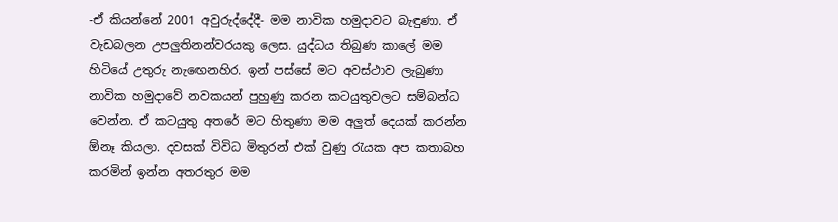-ඒ කියන්නේ 2001 අවුරුද්දේදී- මම නාවික හමුදාවට බැඳුණා. ඒ වැඩබලන උපලුතිනන්වරයකු ලෙස. යුද්ධය තිබුණ ‍කාලේ මම හිටියේ උතුරු නැඟෙනහිර. ඉන් පස්සේ මට අවස්ථාව ලැබුණා නාවික හමුදාවේ නවකයන් පුහුණු කරන කටයුතුවලට සම්බන්ධ වෙන්න. ඒ කටයුතු අතරේ මට හිතුණා මම අලුත් දෙයක් කරන්න ඕනෑ කියලා. දවසක් විවිධ මිතුරන් එක් වුණු රැයක අප කතාබහ කරමින් ඉන්න අතරතුර මම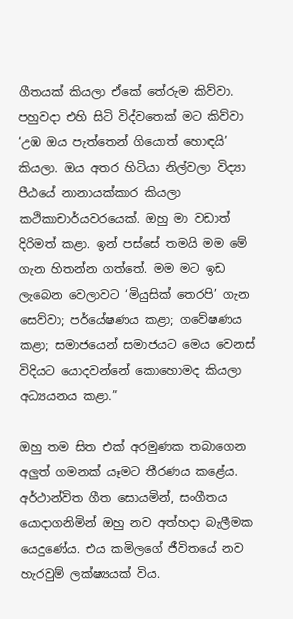ගීතයක් කියලා ඒකේ තේරුම කිව්වා. පහුවදා එහි සිටි විද්වතෙක් මට කිව්වා ‘උඹ ඔය පැත්තෙන් ගියොත් හොඳයි’ කියලා. ඔය අතර හිටියා නිල්වලා විද්‍යා පීඨයේ නානායක්කාර කියලා කථිකාචාර්යවරයෙක්. ඔහු මා වඩාත් දිරිමත් කළා. ඉන් පස්සේ තමයි මම මේ ගැන හිතන්න ගත්තේ. මම මට ඉඩ ලැබෙන වෙලාවට ‘මියුසික් තෙරපි’ ගැන සෙව්වා; පර්යේෂණය කළා; ග‍වේෂණය කළා; සමාජයෙන් සමාජයට මෙය වෙනස් විදියට යොදවන්නේ කොහොමද කියලා අධ්‍යයනය කළා.”

ඔහු තම සිත එක් අරමුණක තබාගෙන අලුත් ගමනක් යෑමට තීරණය කළේය. අර්ථාන්විත ගීත සොයමින්, සංගීතය යොදාගනිමින් ඔහු නව අත්හදා බැලීමක යෙදුණේය. එය කමිලගේ ජීවිතයේ නව හැරවුම් ලක්ෂ්‍යයක් විය.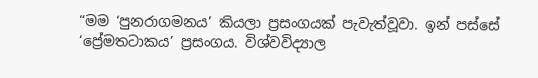“මම ‘පුනරාගමනය’ කියලා ප්‍රසංගයක් පැවැත්වූවා. ඉන් පස්සේ ‘ප්‍රේමතටාකය’ ප්‍රසංගය. විශ්වවිද්‍යාල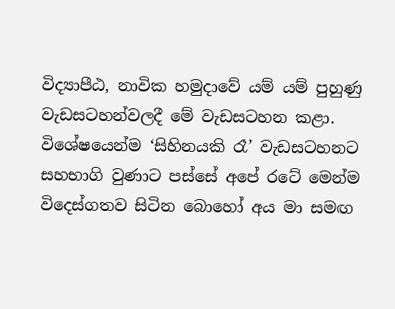විද්‍යාපීඨ, නාවික හමුදාවේ යම් යම් පුහුණු වැඩසටහන්වලදී මේ වැඩසටහන කළා. විශේෂයෙන්ම ‘සිහිනයකි රෑ’ වැඩසටහනට සහභාගි වුණාට පස්සේ අපේ රටේ මෙන්ම විදෙස්ගතව සිටින බොහෝ අය මා සමඟ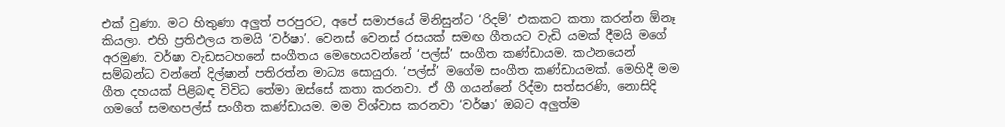එක් වුණා. මට හිතුණා අලුත් පරපුරට, අපේ සමාජයේ මිනිසුන්ට ‘රිදම්’ එකකට කතා කරන්න ඕනෑ කියලා. එහි ප්‍රතිඵලය තමයි ‘වර්ෂා’. වෙනස් වෙනස් රසයක් සමඟ ගීතයට වැඩි යමක් දීමයි මගේ අරමුණ. වර්ෂා වැඩසටහනේ සංගීතය මෙහෙයවන්නේ ‘පල්ස්’ සංගීත කණ්ඩායම. කථනයෙන් සම්බන්ධ වන්නේ දිල්ෂාන් පතිරත්න මාධ්‍ය සොයුරා. ‘පල්ස්’ මගේම සංගීත කණ්ඩායමක්. මෙහිදී මම ගීත දහයක් පිළිබඳ විවිධ තේමා ඔස්සේ කතා කරනවා. ඒ ගී ගයන්නේ රිද්මා සත්සරණි, නොසිදි ගමගේ සමඟපල්ස් සංගීත කණ්ඩායම. මම විශ්වාස කරනවා ‘වර්ෂා’ ඔබට අලුත්ම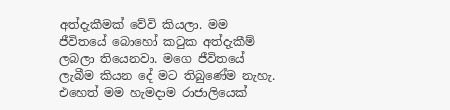අත්දැකීමක් වේවි කියලා. මම ජීවිතයේ බොහෝ කටුක අත්දැකීම් ලබලා තියෙනවා. මගෙ ජීවිතයේ ලැබීම කියන දේ මට තිබුණේම නැහැ. එහෙත් මම හැමදාම රාජාලියෙක්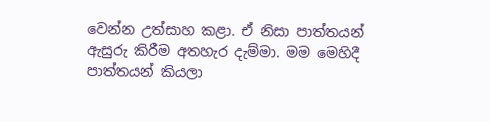වෙන්න උත්සාහ කළා. ඒ නිසා පාත්තයන් ඇසුරු කිරීම අතහැර දැම්මා. මම මෙහිදී පාත්තයන් කියලා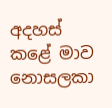අදහස් කළේ මාව නොසලකා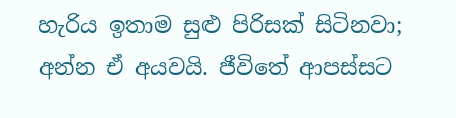හැරිය ඉතාම සුළු පිරිසක් සිටිනවා; අන්න ඒ අයවයි. ජීවිතේ ආපස්සට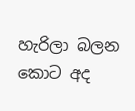හැරිලා බලන කොට අද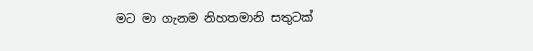මට මා ගැනම නිහතමානි සතුටක්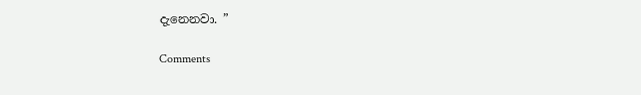දැනෙනවා. ”

Comments